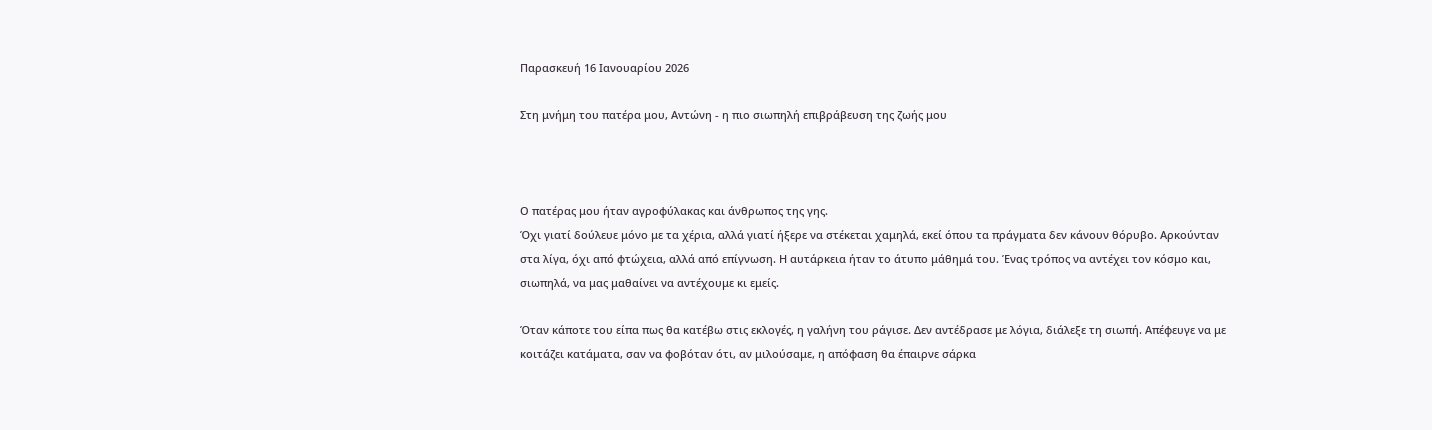Παρασκευή 16 Ιανουαρίου 2026

Στη μνήμη του πατέρα μου, Αντώνη - η πιο σιωπηλή επιβράβευση της ζωής μου



Ο πατέρας μου ήταν αγροφύλακας και άνθρωπος της γης.
Όχι γιατί δούλευε μόνο με τα χέρια, αλλά γιατί ήξερε να στέκεται χαμηλά, εκεί όπου τα πράγματα δεν κάνουν θόρυβο. Αρκούνταν στα λίγα, όχι από φτώχεια, αλλά από επίγνωση. Η αυτάρκεια ήταν το άτυπο μάθημά του. Ένας τρόπος να αντέχει τον κόσμο και, σιωπηλά, να μας μαθαίνει να αντέχουμε κι εμείς.

Όταν κάποτε του είπα πως θα κατέβω στις εκλογές, η γαλήνη του ράγισε. Δεν αντέδρασε με λόγια, διάλεξε τη σιωπή. Απέφευγε να με κοιτάζει κατάματα, σαν να φοβόταν ότι, αν μιλούσαμε, η απόφαση θα έπαιρνε σάρκα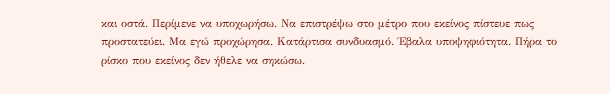και οστά. Περίμενε να υποχωρήσω. Να επιστρέψω στο μέτρο που εκείνος πίστευε πως προστατεύει. Μα εγώ προχώρησα. Κατάρτισα συνδυασμό. Έβαλα υποψηφιότητα. Πήρα το ρίσκο που εκείνος δεν ήθελε να σηκώσω.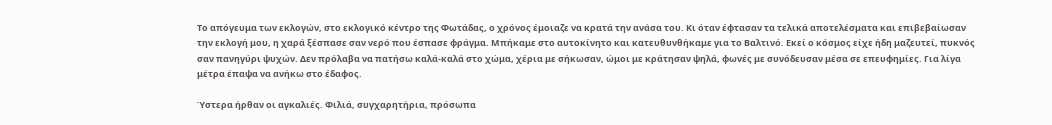Το απόγευμα των εκλογών, στο εκλογικό κέντρο της Φωτάδας, ο χρόνος έμοιαζε να κρατά την ανάσα του. Κι όταν έφτασαν τα τελικά αποτελέσματα και επιβεβαίωσαν την εκλογή μου, η χαρά ξέσπασε σαν νερό που έσπασε φράγμα. Μπήκαμε στο αυτοκίνητο και κατευθυνθήκαμε για το Βαλτινό. Εκεί ο κόσμος είχε ήδη μαζευτεί, πυκνός σαν πανηγύρι ψυχών. Δεν πρόλαβα να πατήσω καλά-καλά στο χώμα, χέρια με σήκωσαν, ώμοι με κράτησαν ψηλά, φωνές με συνόδευσαν μέσα σε επευφημίες. Για λίγα μέτρα έπαψα να ανήκω στο έδαφος.

Ύστερα ήρθαν οι αγκαλιές. Φιλιά, συγχαρητήρια, πρόσωπα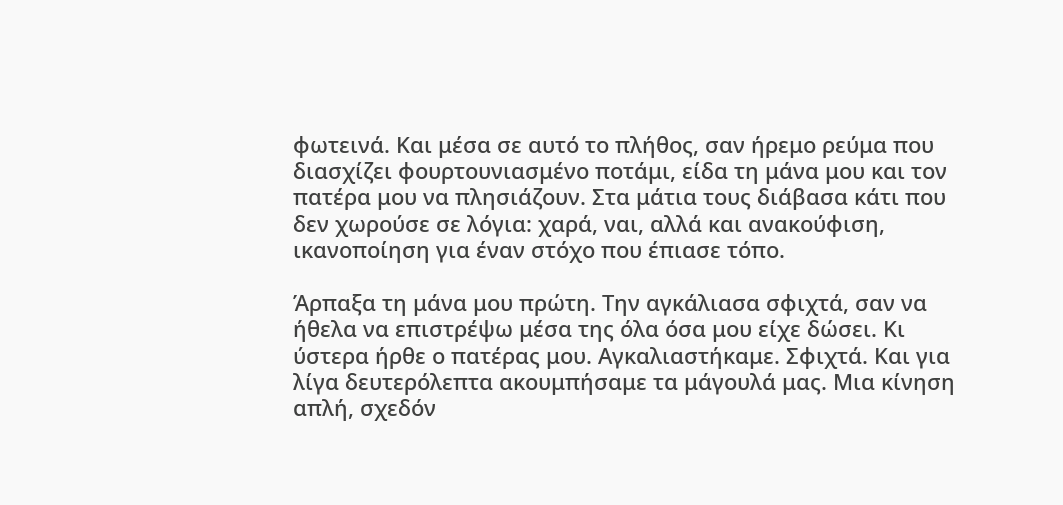φωτεινά. Και μέσα σε αυτό το πλήθος, σαν ήρεμο ρεύμα που διασχίζει φουρτουνιασμένο ποτάμι, είδα τη μάνα μου και τον πατέρα μου να πλησιάζουν. Στα μάτια τους διάβασα κάτι που δεν χωρούσε σε λόγια: χαρά, ναι, αλλά και ανακούφιση, ικανοποίηση για έναν στόχο που έπιασε τόπο.

Άρπαξα τη μάνα μου πρώτη. Την αγκάλιασα σφιχτά, σαν να ήθελα να επιστρέψω μέσα της όλα όσα μου είχε δώσει. Κι ύστερα ήρθε ο πατέρας μου. Αγκαλιαστήκαμε. Σφιχτά. Και για λίγα δευτερόλεπτα ακουμπήσαμε τα μάγουλά μας. Μια κίνηση απλή, σχεδόν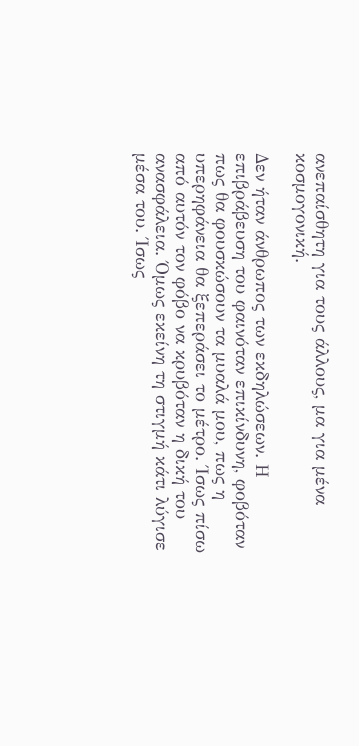ανεπαίσθητη για τους άλλους, μα για μένα κοσμογονική.

Δεν ήταν άνθρωπος των εκδηλώσεων. Η επιβράβευση του φαινόταν επικίνδυνη, φοβόταν πως θα φουσκώσουν τα μυαλά μου, πως η υπερηφάνεια θα ξεπεράσει το μέτρο. Ίσως πίσω από αυτόν τον φόβο να κρυβόταν η δική του ανασφάλεια. Όμως εκείνη τη στιγμή κάτι λύγισε μέσα του. Ίσως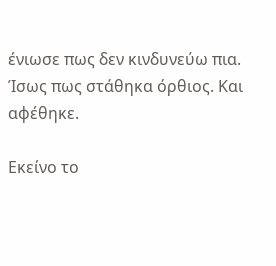ένιωσε πως δεν κινδυνεύω πια. Ίσως πως στάθηκα όρθιος. Και αφέθηκε.

Εκείνο το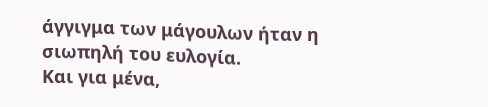άγγιγμα των μάγουλων ήταν η σιωπηλή του ευλογία.
Και για μένα,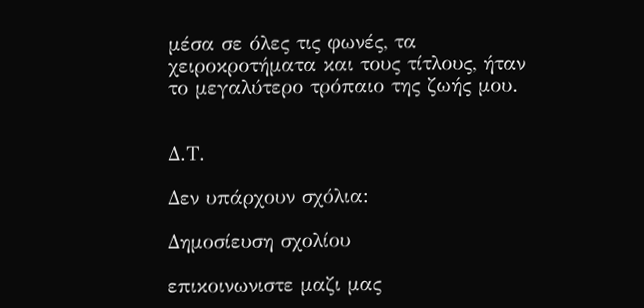μέσα σε όλες τις φωνές, τα χειροκροτήματα και τους τίτλους, ήταν το μεγαλύτερο τρόπαιο της ζωής μου.


Δ.Τ.

Δεν υπάρχουν σχόλια:

Δημοσίευση σχολίου

επικοινωνιστε μαζι μας